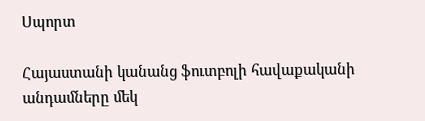Սպորտ

Հայաստանի կանանց ֆուտբոլի հավաքականի անդամները մեկ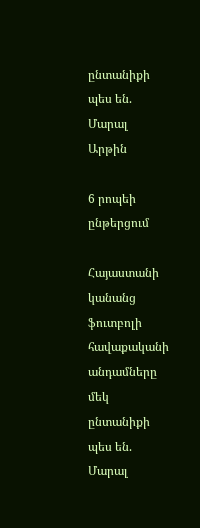ընտանիքի պես են. Մարալ Արթին

6 րոպեի ընթերցում

Հայաստանի կանանց ֆուտբոլի հավաքականի անդամները մեկ ընտանիքի պես են. Մարալ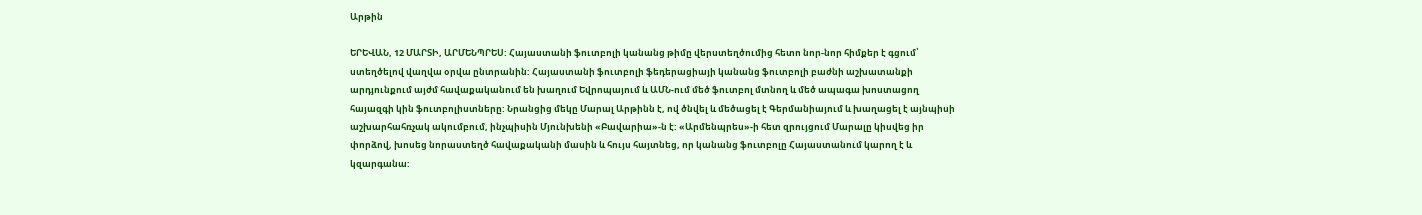Արթին

ԵՐԵՎԱՆ, 12 ՄԱՐՏԻ, ԱՐՄԵՆՊՐԵՍ: Հայաստանի ֆուտբոլի կանանց թիմը վերստեղծումից հետո նոր-նոր հիմքեր է գցում՝ ստեղծելով վաղվա օրվա ընտրանին: Հայաստանի ֆուտբոլի ֆեդերացիայի կանանց ֆուտբոլի բաժնի աշխատանքի արդյունքում այժմ հավաքականում են խաղում Եվրոպայում և ԱՄՆ-ում մեծ ֆուտբոլ մտնող և մեծ ապագա խոստացող հայազգի կին ֆուտբոլիստները: Նրանցից մեկը Մարալ Արթինն է, ով ծնվել և մեծացել է Գերմանիայում և խաղացել է այնպիսի աշխարհահռչակ ակումբում, ինչպիսին Մյունխենի «Բավարիա»-ն է: «Արմենպրես»-ի հետ զրույցում Մարալը կիսվեց իր փորձով, խոսեց նորաստեղծ հավաքականի մասին և հույս հայտնեց, որ կանանց ֆուտբոլը Հայաստանում կարող է և կզարգանա: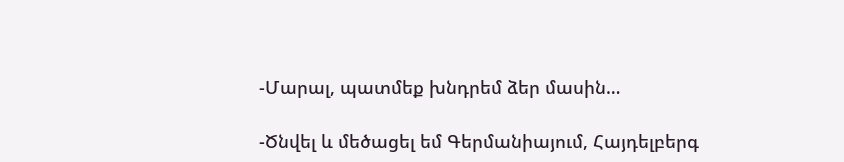-Մարալ, պատմեք խնդրեմ ձեր մասին…

-Ծնվել և մեծացել եմ Գերմանիայում, Հայդելբերգ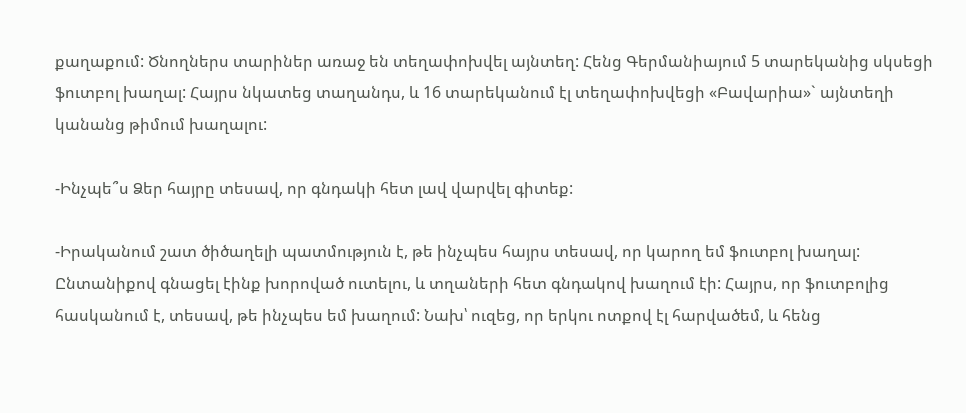քաղաքում: Ծնողներս տարիներ առաջ են տեղափոխվել այնտեղ: Հենց Գերմանիայում 5 տարեկանից սկսեցի ֆուտբոլ խաղալ: Հայրս նկատեց տաղանդս, և 16 տարեկանում էլ տեղափոխվեցի «Բավարիա»` այնտեղի կանանց թիմում խաղալու:

-Ինչպե՞ս Ձեր հայրը տեսավ, որ գնդակի հետ լավ վարվել գիտեք:

-Իրականում շատ ծիծաղելի պատմություն է, թե ինչպես հայրս տեսավ, որ կարող եմ ֆուտբոլ խաղալ: Ընտանիքով գնացել էինք խորոված ուտելու, և տղաների հետ գնդակով խաղում էի: Հայրս, որ ֆուտբոլից հասկանում է, տեսավ, թե ինչպես եմ խաղում: Նախ՝ ուզեց, որ երկու ոտքով էլ հարվածեմ, և հենց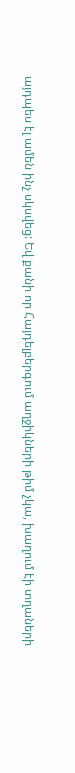այդպես էլ ամեն ինչ սկսվեց: Եվ քանի որ Հայդելբերգում աղջիկների թիմ չկա, խաղում էի տղաների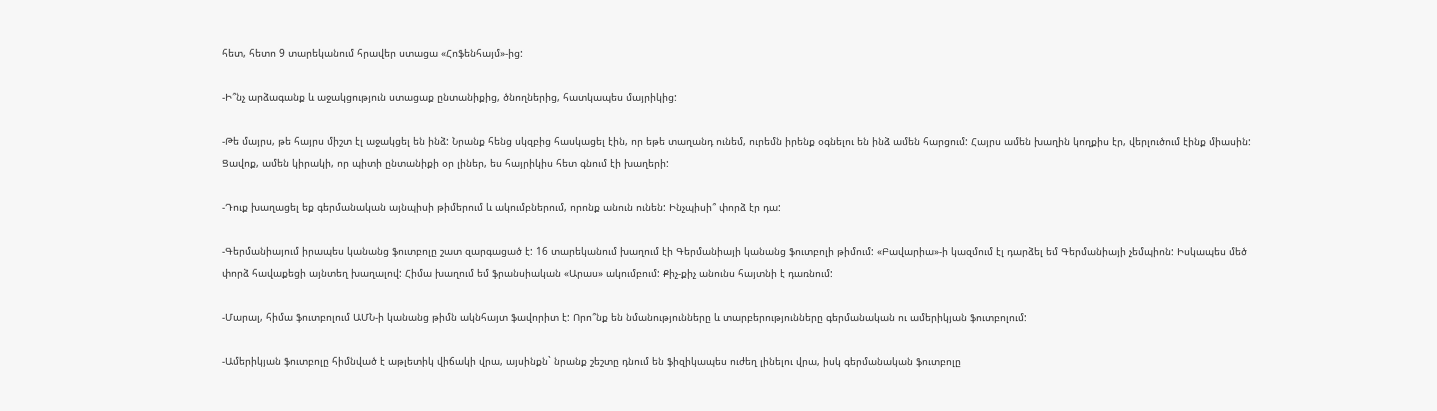հետ, հետո 9 տարեկանում հրավեր ստացա «Հոֆենհայմ»-ից:

-Ի՞նչ արձագանք և աջակցություն ստացաք ընտանիքից, ծնողներից, հատկապես մայրիկից:

-Թե մայրս, թե հայրս միշտ էլ աջակցել են ինձ: Նրանք հենց սկզբից հասկացել էին, որ եթե տաղանդ ունեմ, ուրեմն իրենք օգնելու են ինձ ամեն հարցում: Հայրս ամեն խաղին կողքիս էր, վերլուծում էինք միասին: Ցավոք, ամեն կիրակի, որ պիտի ընտանիքի օր լիներ, ես հայրիկիս հետ գնում էի խաղերի:

-Դուք խաղացել եք գերմանական այնպիսի թիմերում և ակումբներում, որոնք անուն ունեն: Ինչպիսի՞ փորձ էր դա:

-Գերմանիայում իրապես կանանց ֆուտբոլը շատ զարգացած է: 16 տարեկանում խաղում էի Գերմանիայի կանանց ֆուտբոլի թիմում: «Բավարիա»-ի կազմում էլ դարձել եմ Գերմանիայի չեմպիոն: Իսկապես մեծ փորձ հավաքեցի այնտեղ խաղալով: Հիմա խաղում եմ ֆրանսիական «Արաս» ակումբում: Քիչ-քիչ անունս հայտնի է դառնում:

-Մարալ, հիմա ֆուտբոլում ԱՄՆ-ի կանանց թիմն ակնհայտ ֆավորիտ է: Որո՞նք են նմանությունները և տարբերությունները գերմանական ու ամերիկյան ֆուտբոլում:

-Ամերիկյան ֆուտբոլը հիմնված է աթլետիկ վիճակի վրա, այսինքն` նրանք շեշտը դնում են ֆիզիկապես ուժեղ լինելու վրա, իսկ գերմանական ֆուտբոլը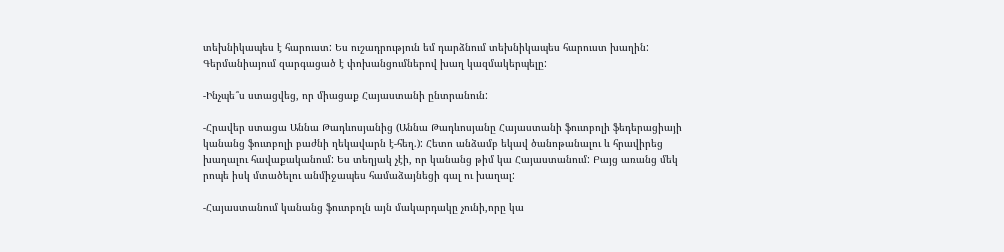տեխնիկապես է հարուստ: Ես ուշադրություն եմ դարձնում տեխնիկապես հարուստ խաղին: Գերմանիայում զարգացած է փոխանցումներով խաղ կազմակերպելը:

-Ինչպե՞ս ստացվեց, որ միացաք Հայաստանի ընտրանուն:

-Հրավեր ստացա Աննա Թադևոսյանից (Աննա Թադևոսյանը Հայաստանի ֆուտբոլի ֆեդերացիայի կանանց ֆուտբոլի բաժնի ղեկավարն է-հեղ.): Հետո անձամբ եկավ ծանոթանալու և հրավիրեց խաղալու հավաքականում: Ես տեղյակ չէի, որ կանանց թիմ կա Հայաստանում: Բայց առանց մեկ րոպե իսկ մտածելու անմիջապես համաձայնեցի գալ ու խաղալ:

-Հայաստանում կանանց ֆուտբոլն այն մակարդակը չունի,որը կա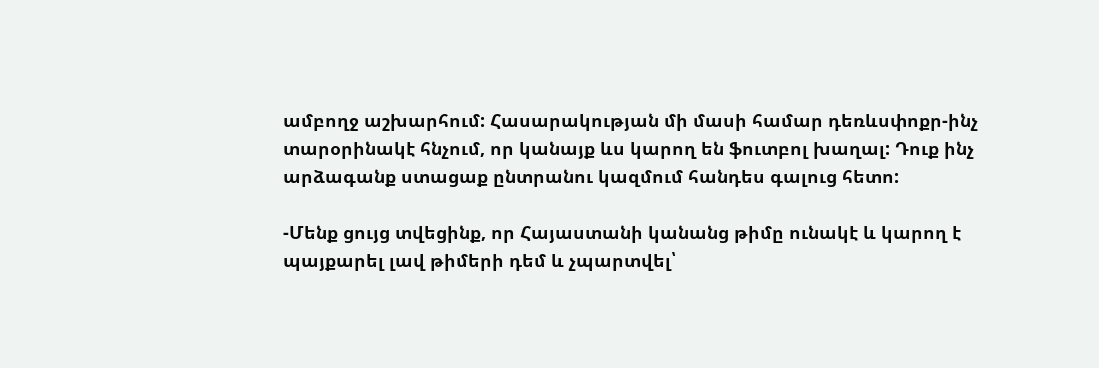ամբողջ աշխարհում: Հասարակության մի մասի համար դեռևսփոքր-ինչ տարօրինակէ հնչում, որ կանայք ևս կարող են ֆուտբոլ խաղալ: Դուք ինչ արձագանք ստացաք ընտրանու կազմում հանդես գալուց հետո:

-Մենք ցույց տվեցինք, որ Հայաստանի կանանց թիմը ունակէ և կարող է պայքարել լավ թիմերի դեմ և չպարտվել՝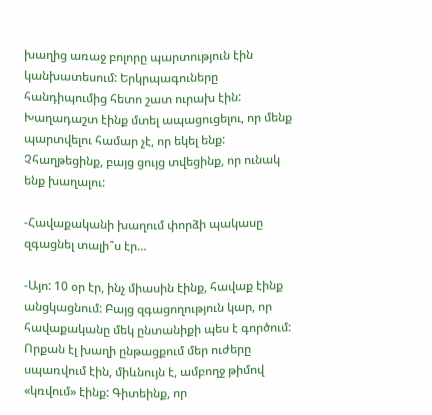խաղից առաջ բոլորը պարտություն էին կանխատեսում: Երկրպագուները հանդիպումից հետո շատ ուրախ էին: Խաղադաշտ էինք մտել ապացուցելու, որ մենք պարտվելու համար չէ, որ եկել ենք: Չհաղթեցինք, բայց ցույց տվեցինք, որ ունակ ենք խաղալու:

-Հավաքականի խաղում փորձի պակասը զգացնել տալի՞ս էր…

-Այո: 10 օր էր, ինչ միասին էինք, հավաք էինք անցկացնում: Բայց զգացողություն կար, որ հավաքականը մեկ ընտանիքի պես է գործում: Որքան էլ խաղի ընթացքում մեր ուժերը սպառվում էին, միևնույն է, ամբողջ թիմով «կռվում» էինք: Գիտեինք, որ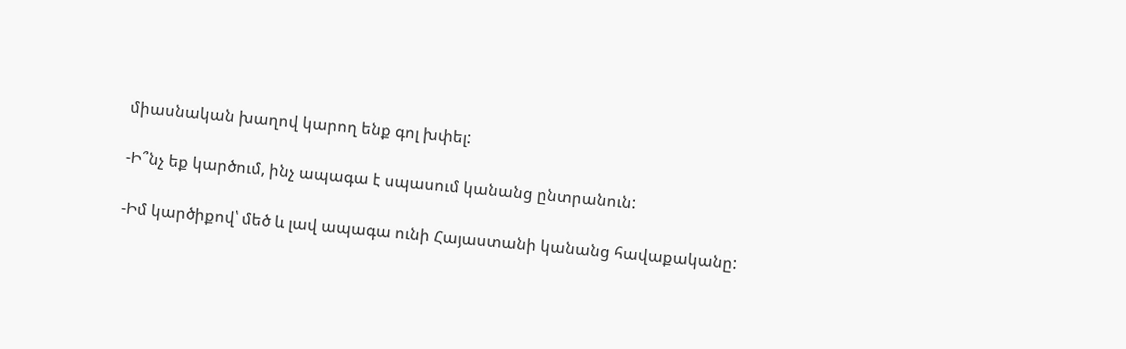միասնական խաղով կարող ենք գոլ խփել:

-Ի՞նչ եք կարծում, ինչ ապագա է սպասում կանանց ընտրանուն:

-Իմ կարծիքով՝ մեծ և լավ ապագա ունի Հայաստանի կանանց հավաքականը: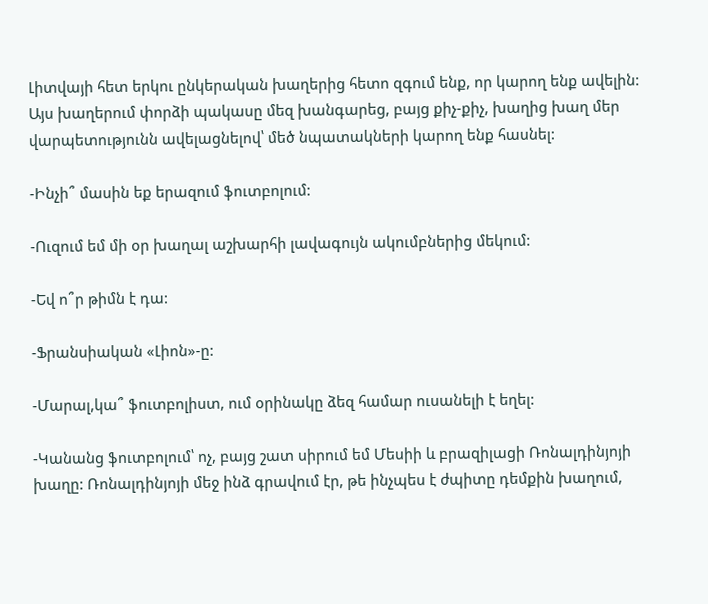Լիտվայի հետ երկու ընկերական խաղերից հետո զգում ենք, որ կարող ենք ավելին: Այս խաղերում փորձի պակասը մեզ խանգարեց, բայց քիչ-քիչ, խաղից խաղ մեր վարպետությունն ավելացնելով՝ մեծ նպատակների կարող ենք հասնել:

-Ինչի՞ մասին եք երազում ֆուտբոլում:

-Ուզում եմ մի օր խաղալ աշխարհի լավագույն ակումբներից մեկում:

-Եվ ո՞ր թիմն է դա:

-Ֆրանսիական «Լիոն»-ը:

-Մարալ,կա՞ ֆուտբոլիստ, ում օրինակը ձեզ համար ուսանելի է եղել:

-Կանանց ֆուտբոլում՝ ոչ, բայց շատ սիրում եմ Մեսիի և բրազիլացի Ռոնալդինյոյի խաղը: Ռոնալդինյոյի մեջ ինձ գրավում էր, թե ինչպես է ժպիտը դեմքին խաղում,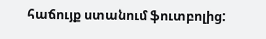հաճույք ստանում ֆուտբոլից: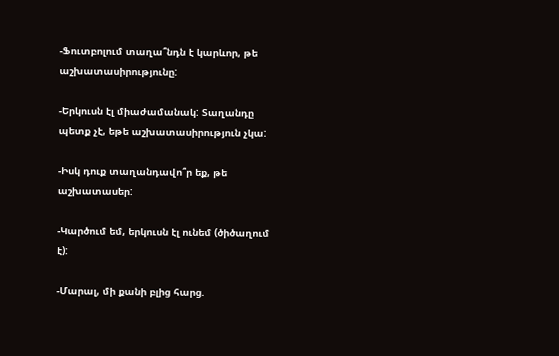-Ֆուտբոլում տաղա՞նդն է կարևոր, թե աշխատասիրությունը:

-Երկուսն էլ միաժամանակ: Տաղանդը պետք չէ, եթե աշխատասիրություն չկա:

-Իսկ դուք տաղանդավո՞ր եք, թե աշխատասեր:

-Կարծում եմ, երկուսն էլ ունեմ (ծիծաղում է):

-Մարալ, մի քանի բլից հարց.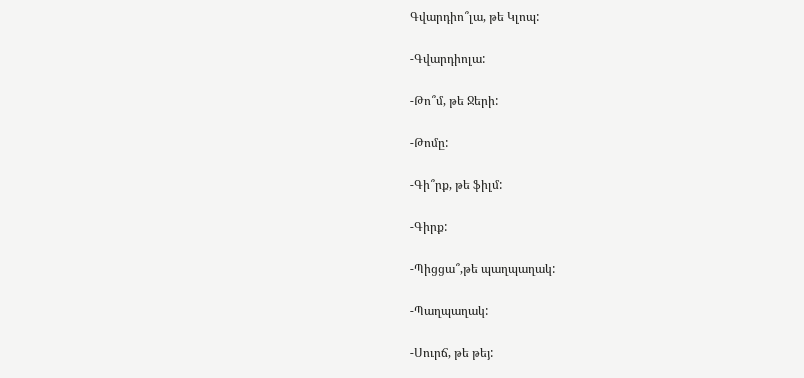Գվարդիո՞լա, թե Կլոպ:

-Գվարդիոլա:

-Թո՞մ, թե Ջերի:

-Թոմը:

-Գի՞րք, թե ֆիլմ:

-Գիրք:

-Պիցցա՞,թե պաղպաղակ:

-Պաղպաղակ:

-Սուրճ, թե թեյ: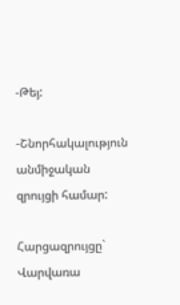-Թեյ:

-Շնորհակալություն անմիջական զրույցի համար:

Հարցազրույցը` Վարվառա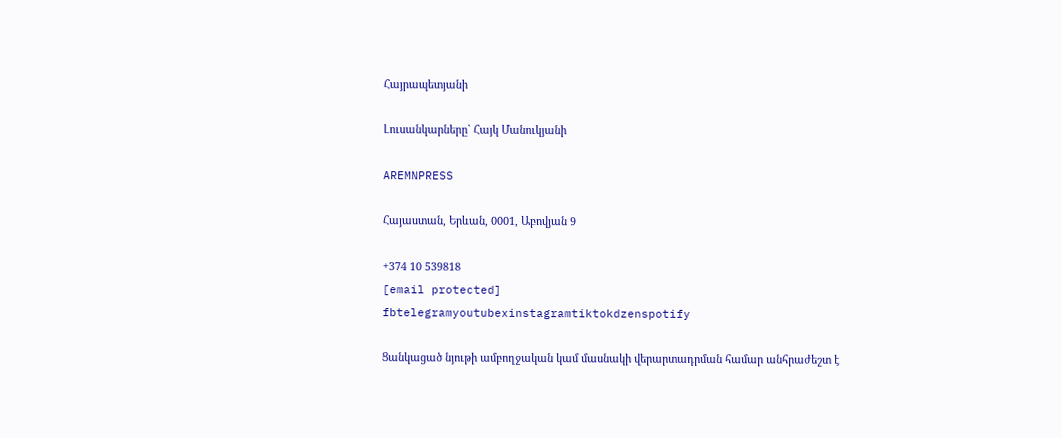Հայրապետյանի

Լուսանկարները` Հայկ Մանուկյանի

AREMNPRESS

Հայաստան, Երևան, 0001, Աբովյան 9

+374 10 539818
[email protected]
fbtelegramyoutubexinstagramtiktokdzenspotify

Ցանկացած նյութի ամբողջական կամ մասնակի վերարտադրման համար անհրաժեշտ է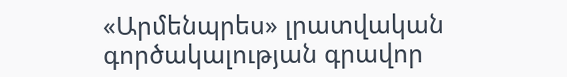«Արմենպրես» լրատվական գործակալության գրավոր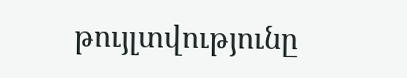թույլտվությունը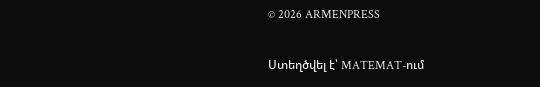© 2026 ARMENPRESS

Ստեղծվել է՝ MATEMAT-ում